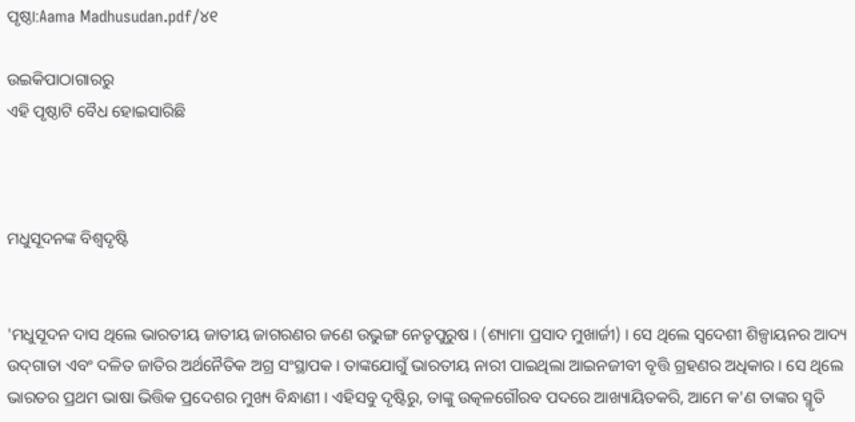ପୃଷ୍ଠା:Aama Madhusudan.pdf/୪୧

ଉଇକିପାଠାଗାର‌ରୁ
ଏହି ପୃଷ୍ଠାଟି ବୈଧ ହୋଇସାରିଛି



ମଧୁସୂଦନଙ୍କ ବିଶ୍ବଦୃଷ୍ଟି


'ମଧୁସୂଦନ ଦାସ ଥିଲେ ଭାରତୀୟ ଜାତୀୟ ଜାଗରଣର ଜଣେ ଉଭୁଙ୍ଗ ନେତୃପୁରୁଷ । (ଶ୍ୟାମା ପ୍ରସାଦ ମୁଖାର୍ଜୀ) । ସେ ଥିଲେ ସ୍ୱଦେଶୀ ଶିଳ୍ପାୟନର ଆଦ୍ୟ ଉଦ୍‌ଗାତା ଏବଂ ଦଳିତ ଜାତିର ଅର୍ଥନୈତିକ ଅଗ୍ର ସଂସ୍ଥାପକ । ତାଙ୍କଯୋଗୁଁ ଭାରତୀୟ ନାରୀ ପାଇଥିଲା ଆଇନଜୀବୀ ବୃତ୍ତି ଗ୍ରହଣର ଅଧିକାର । ସେ ଥିଲେ ଭାରତର ପ୍ରଥମ ଭାଷା ଭିତ୍ତିକ ପ୍ରଦେଶର ମୁଖ୍ୟ ବିନ୍ଧାଣୀ । ଏହିସବୁ ଦୃଷ୍ଟିରୁ, ତାଙ୍କୁ ଉତ୍କଳଗୌରବ ପଦରେ ଆଖ୍ୟାୟିତକରି, ଆମେ କ'ଣ ତାଙ୍କର ସ୍ମୃତି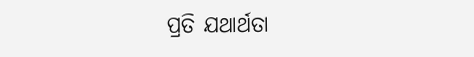ପ୍ରତି ଯଥାର୍ଥତା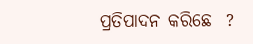ପ୍ରତିପାଦନ କରିଛେ  ?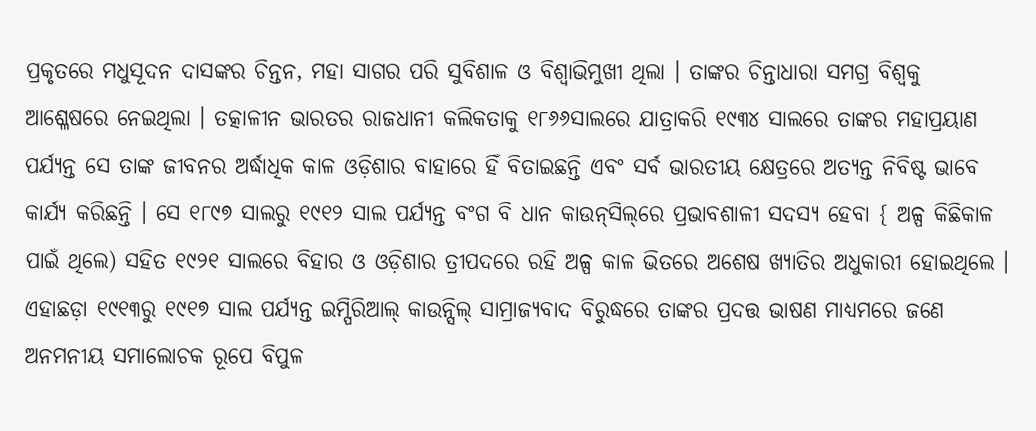ପ୍ରକୃତରେ ମଧୁସୂଦନ ଦାସଙ୍କର ଚିନ୍ତନ, ମହା ସାଗର ପରି ସୁବିଶାଳ ଓ ବିଶ୍ୱାଭିମୁଖୀ ଥିଲା । ତାଙ୍କର ଚିନ୍ତାଧାରା ସମଗ୍ର ବିଶ୍ୱକୁ ଆଶ୍ଳେଷରେ ନେଇଥିଲା । ତତ୍କାଳୀନ ଭାରତର ରାଜଧାନୀ କଲିକତାକୁ ୧୮୬୬ସାଲରେ ଯାତ୍ରାକରି ୧୯୩୪ ସାଲରେ ତାଙ୍କର ମହାପ୍ରୟାଣ ପର୍ଯ୍ୟନ୍ତ ସେ ତାଙ୍କ ଜୀବନର ଅର୍ଦ୍ଧାଧିକ କାଳ ଓଡ଼ିଶାର ବାହାରେ ହିଁ ବିତାଇଛନ୍ତି ଏବଂ ସର୍ବ ଭାରତୀୟ କ୍ଷେତ୍ରରେ ଅତ୍ୟନ୍ତ ନିବିଷ୍ଟ ଭାବେ କାର୍ଯ୍ୟ କରିଛନ୍ତି । ସେ ୧୮୯୭ ସାଲରୁ ୧୯୧୨ ସାଲ ପର୍ଯ୍ୟନ୍ତ ବଂଗ ବି ଧାନ କାଉନ୍‌ସିଲ୍‌ରେ ପ୍ରଭାବଶାଳୀ ସଦସ୍ୟ ହେବା { ଅଳ୍ପ କିଛିକାଳ ପାଇଁ ଥିଲେ) ସହିତ ୧୯୨୧ ସାଲରେ ବିହାର ଓ ଓଡ଼ିଶାର ତ୍ରୀପଦରେ ରହି ଅଳ୍ପ କାଳ ଭିତରେ ଅଶେଷ ଖ୍ୟାତିର ଅଧୁକାରୀ ହୋଇଥିଲେ । ଏହାଛଡ଼ା ୧୯୧୩ରୁ ୧୯୧୭ ସାଲ ପର୍ଯ୍ୟନ୍ତ ଇମ୍ପିରିଆଲ୍ କାଉନ୍ସିଲ୍‌ ସାମ୍ରାଜ୍ୟବାଦ ବିରୁଦ୍ଧରେ ତାଙ୍କର ପ୍ରଦତ୍ତ ଭାଷଣ ମାଧ୍ୟମରେ ଜଣେ ଅନମନୀୟ ସମାଲୋଚକ ରୂପେ ବିପୁଳ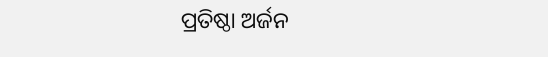ପ୍ରତିଷ୍ଠା ଅର୍ଜନ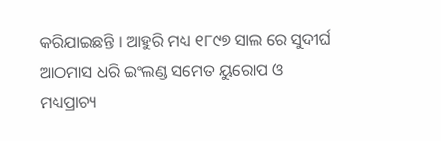କରିଯାଇଛନ୍ତି । ଆହୁରି ମଧ୍ୟ ୧୮୯୭ ସାଲ ରେ ସୁଦୀର୍ଘ ଆଠମାସ ଧରି ଇଂଲଣ୍ଡ ସମେତ ୟୁରୋପ ଓ ମଧ୍ୟପ୍ରାଚ୍ୟ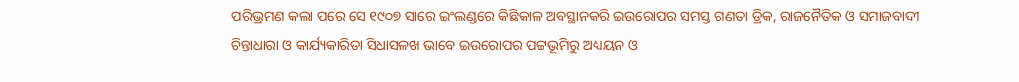ପରିଭ୍ରମଣ କଲା ପରେ ସେ ୧୯୦୭ ସାରେ ଇଂଲଣ୍ଡରେ କିଛିକାଳ ଅବସ୍ଥାନକରି ଇଉରୋପର ସମସ୍ତ ଗଣତା ଡ୍ରିକ, ରାଜନୈତିକ ଓ ସମାଜବାଦୀ ଚିନ୍ତାଧାରା ଓ କାର୍ଯ୍ୟକାରିତା ସିଧାସଳଖ ଭାବେ ଇଉରୋପର ପଟ୍ଟଭୂମିରୁ ଅଧ୍ୟୟନ ଓ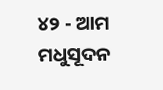୪୨ - ଆମ ମଧୁସୂଦନ